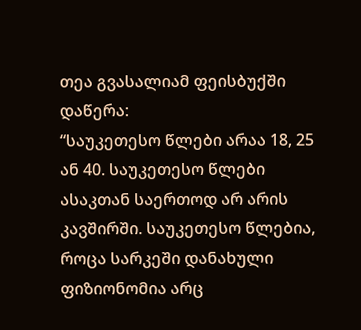თეა გვასალიამ ფეისბუქში დაწერა:
“საუკეთესო წლები არაა 18, 25 ან 40. საუკეთესო წლები ასაკთან საერთოდ არ არის კავშირში. საუკეთესო წლებია, როცა სარკეში დანახული ფიზიონომია არც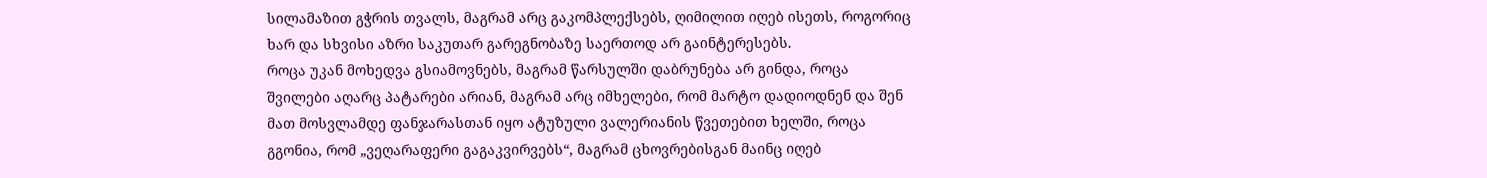სილამაზით გჭრის თვალს, მაგრამ არც გაკომპლექსებს, ღიმილით იღებ ისეთს, როგორიც ხარ და სხვისი აზრი საკუთარ გარეგნობაზე საერთოდ არ გაინტერესებს.
როცა უკან მოხედვა გსიამოვნებს, მაგრამ წარსულში დაბრუნება არ გინდა, როცა შვილები აღარც პატარები არიან, მაგრამ არც იმხელები, რომ მარტო დადიოდნენ და შენ მათ მოსვლამდე ფანჯარასთან იყო ატუზული ვალერიანის წვეთებით ხელში, როცა გგონია, რომ „ვეღარაფერი გაგაკვირვებს“, მაგრამ ცხოვრებისგან მაინც იღებ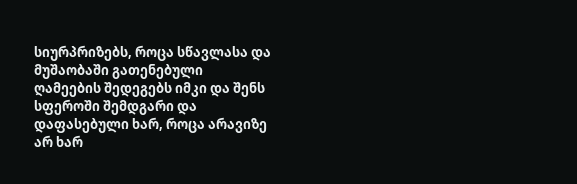სიურპრიზებს, როცა სწავლასა და მუშაობაში გათენებული ღამეების შედეგებს იმკი და შენს სფეროში შემდგარი და დაფასებული ხარ, როცა არავიზე არ ხარ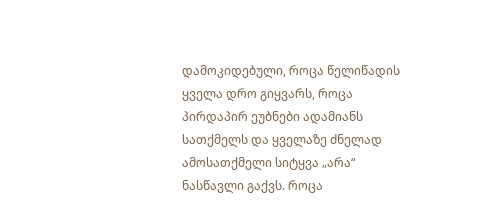დამოკიდებული, როცა წელიწადის ყველა დრო გიყვარს, როცა პირდაპირ ეუბნები ადამიანს სათქმელს და ყველაზე ძნელად ამოსათქმელი სიტყვა „არა“ ნასწავლი გაქვს. როცა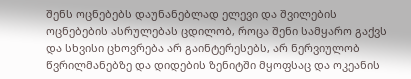შენს ოცნებებს დაუნანებლად ელევი და შვილების ოცნებების ასრულებას ცდილობ, როცა შენი სამყარო გაქვს და სხვისი ცხოვრება არ გაინტერესებს, არ ნერვიულობ წვრილმანებზე და დიდების ზენიტში მყოფსაც და ოკეანის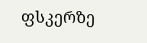ფსკერზე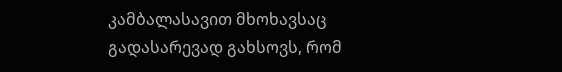კამბალასავით მხოხავსაც გადასარევად გახსოვს, რომ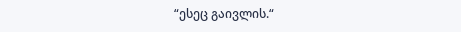“ესეც გაივლის.“